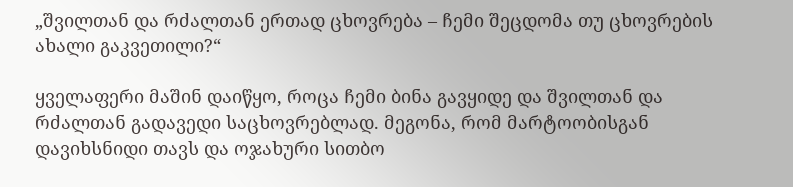„შვილთან და რძალთან ერთად ცხოვრება – ჩემი შეცდომა თუ ცხოვრების ახალი გაკვეთილი?“

ყველაფერი მაშინ დაიწყო, როცა ჩემი ბინა გავყიდე და შვილთან და რძალთან გადავედი საცხოვრებლად. მეგონა, რომ მარტოობისგან დავიხსნიდი თავს და ოჯახური სითბო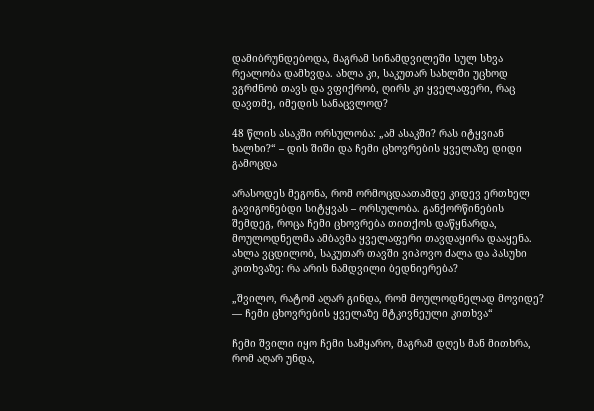დამიბრუნდებოდა, მაგრამ სინამდვილეში სულ სხვა რეალობა დამხვდა. ახლა კი, საკუთარ სახლში უცხოდ ვგრძნობ თავს და ვფიქრობ, ღირს კი ყველაფერი, რაც დავთმე, იმედის სანაცვლოდ?

48 წლის ასაკში ორსულობა: „ამ ასაკში? რას იტყვიან ხალხი?“ – დის შიში და ჩემი ცხოვრების ყველაზე დიდი გამოცდა

არასოდეს მეგონა, რომ ორმოცდაათამდე კიდევ ერთხელ გავიგონებდი სიტყვას – ორსულობა. განქორწინების შემდეგ, როცა ჩემი ცხოვრება თითქოს დაწყნარდა, მოულოდნელმა ამბავმა ყველაფერი თავდაყირა დააყენა. ახლა ვცდილობ, საკუთარ თავში ვიპოვო ძალა და პასუხი კითხვაზე: რა არის ნამდვილი ბედნიერება?

„შვილო, რატომ აღარ გინდა, რომ მოულოდნელად მოვიდე? — ჩემი ცხოვრების ყველაზე მტკივნეული კითხვა“

ჩემი შვილი იყო ჩემი სამყარო, მაგრამ დღეს მან მითხრა, რომ აღარ უნდა,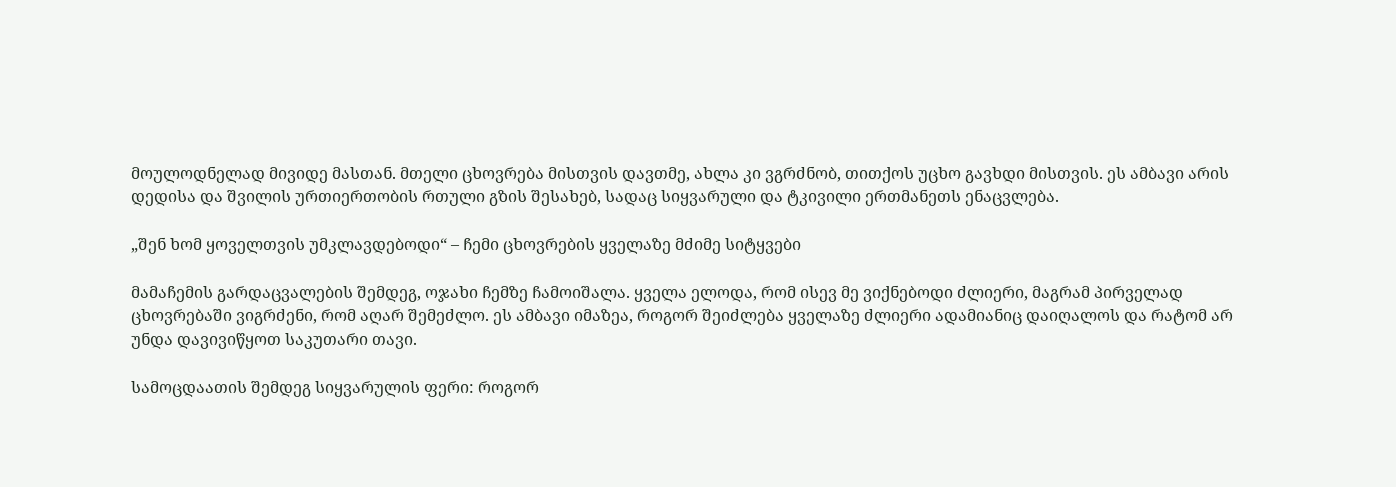მოულოდნელად მივიდე მასთან. მთელი ცხოვრება მისთვის დავთმე, ახლა კი ვგრძნობ, თითქოს უცხო გავხდი მისთვის. ეს ამბავი არის დედისა და შვილის ურთიერთობის რთული გზის შესახებ, სადაც სიყვარული და ტკივილი ერთმანეთს ენაცვლება.

„შენ ხომ ყოველთვის უმკლავდებოდი“ – ჩემი ცხოვრების ყველაზე მძიმე სიტყვები

მამაჩემის გარდაცვალების შემდეგ, ოჯახი ჩემზე ჩამოიშალა. ყველა ელოდა, რომ ისევ მე ვიქნებოდი ძლიერი, მაგრამ პირველად ცხოვრებაში ვიგრძენი, რომ აღარ შემეძლო. ეს ამბავი იმაზეა, როგორ შეიძლება ყველაზე ძლიერი ადამიანიც დაიღალოს და რატომ არ უნდა დავივიწყოთ საკუთარი თავი.

სამოცდაათის შემდეგ სიყვარულის ფერი: როგორ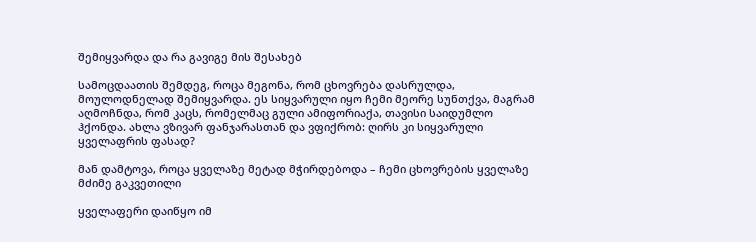შემიყვარდა და რა გავიგე მის შესახებ

სამოცდაათის შემდეგ, როცა მეგონა, რომ ცხოვრება დასრულდა, მოულოდნელად შემიყვარდა. ეს სიყვარული იყო ჩემი მეორე სუნთქვა, მაგრამ აღმოჩნდა, რომ კაცს, რომელმაც გული ამიფორიაქა, თავისი საიდუმლო ჰქონდა. ახლა ვზივარ ფანჯარასთან და ვფიქრობ: ღირს კი სიყვარული ყველაფრის ფასად?

მან დამტოვა, როცა ყველაზე მეტად მჭირდებოდა – ჩემი ცხოვრების ყველაზე მძიმე გაკვეთილი

ყველაფერი დაიწყო იმ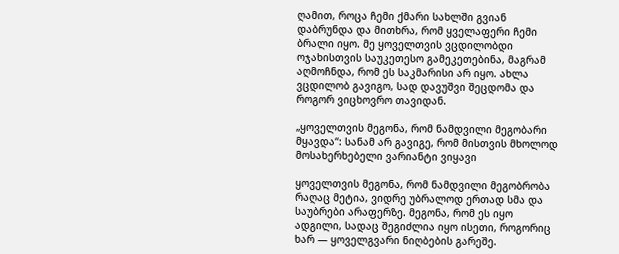ღამით, როცა ჩემი ქმარი სახლში გვიან დაბრუნდა და მითხრა, რომ ყველაფერი ჩემი ბრალი იყო. მე ყოველთვის ვცდილობდი ოჯახისთვის საუკეთესო გამეკეთებინა, მაგრამ აღმოჩნდა, რომ ეს საკმარისი არ იყო. ახლა ვცდილობ გავიგო, სად დავუშვი შეცდომა და როგორ ვიცხოვრო თავიდან.

„ყოველთვის მეგონა, რომ ნამდვილი მეგობარი მყავდა“: სანამ არ გავიგე, რომ მისთვის მხოლოდ მოსახერხებელი ვარიანტი ვიყავი

ყოველთვის მეგონა, რომ ნამდვილი მეგობრობა რაღაც მეტია, ვიდრე უბრალოდ ერთად სმა და საუბრები არაფერზე. მეგონა, რომ ეს იყო ადგილი, სადაც შეგიძლია იყო ისეთი, როგორიც ხარ — ყოველგვარი ნიღბების გარეშე.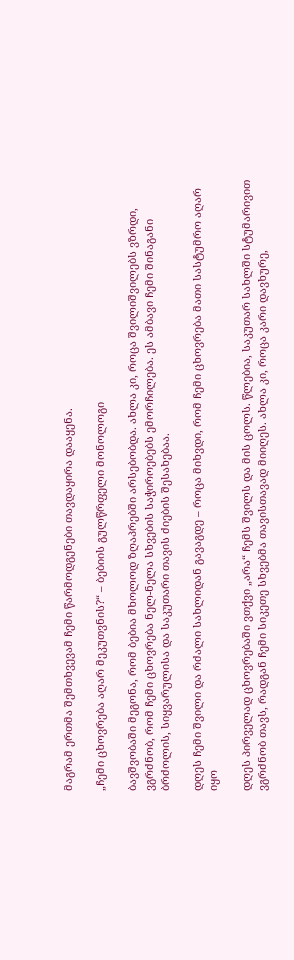მაგრამ ერთმა შემთხვევამ ჩემი წარმოდგენები თავდაყირა დააყენა.

„ჩემი ცხოვრება აღარ მეკუთვნის?“ – ბებიის გულწრფელი მონოლოგი

ბავშვობაში მეგონა, რომ ბებია მხოლოდ ზღაპრებში არსებობდა. ახლა კი, როცა შვილიშვილებს ვზრდი, ვგრძნობ, რომ ჩემი ცხოვრება ნელ-ნელა სხვების საჭიროებებს ემორჩილება. ეს ამბავი ჩემი შინაგანი ბრძოლის, სიყვარულისა და საკუთარი თავის ძიების შესახებაა.

დღეს ჩემი შვილი და რძალი სახლიდან გავაგდე – როცა მიხვდი, რომ ჩემი ცხოვრება მათი სასტუმრო აღარ იყო

დღეს პირველად ცხოვრებაში ვთქვი „არა“ ჩემს შვილს და მის ცოლს. წლებია, საკუთარ სახლში სტუმარივით ვგრძნობ თავს, რადგან ჩემი სიკეთე სხვებმა თავისთავად მიიღეს. ახლა კი, როცა კარი დავხურე,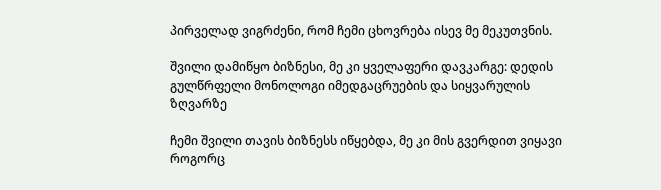პირველად ვიგრძენი, რომ ჩემი ცხოვრება ისევ მე მეკუთვნის.

შვილი დამიწყო ბიზნესი, მე კი ყველაფერი დავკარგე: დედის გულწრფელი მონოლოგი იმედგაცრუების და სიყვარულის ზღვარზე

ჩემი შვილი თავის ბიზნესს იწყებდა, მე კი მის გვერდით ვიყავი როგორც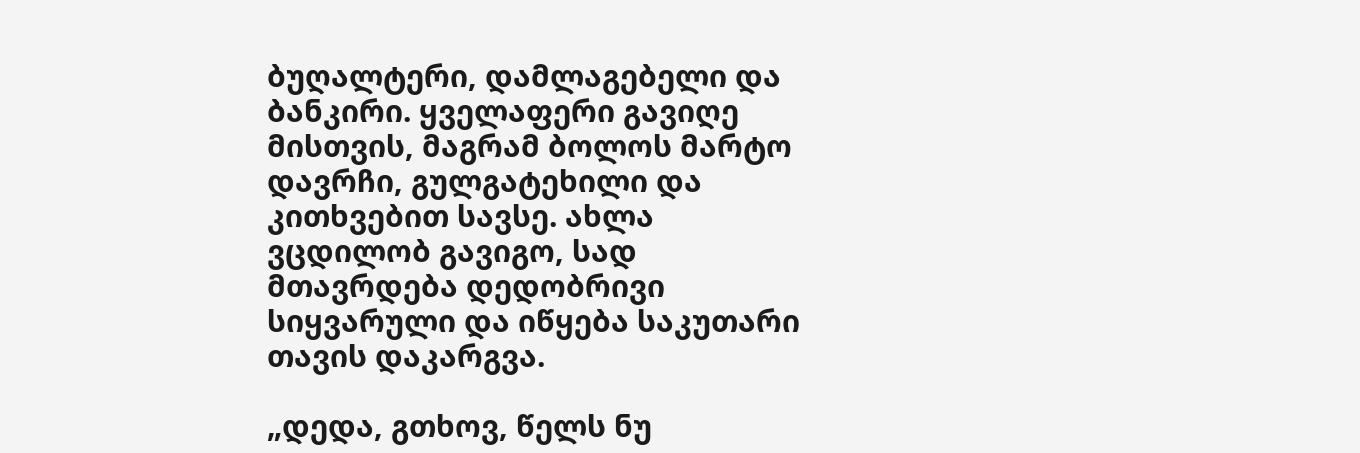ბუღალტერი, დამლაგებელი და ბანკირი. ყველაფერი გავიღე მისთვის, მაგრამ ბოლოს მარტო დავრჩი, გულგატეხილი და კითხვებით სავსე. ახლა ვცდილობ გავიგო, სად მთავრდება დედობრივი სიყვარული და იწყება საკუთარი თავის დაკარგვა.

„დედა, გთხოვ, წელს ნუ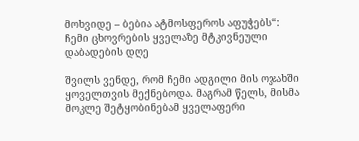მოხვიდე – ბებია ატმოსფეროს აფუჭებს“: ჩემი ცხოვრების ყველაზე მტკივნეული დაბადების დღე

შვილს ვენდე, რომ ჩემი ადგილი მის ოჯახში ყოველთვის მექნებოდა. მაგრამ წელს, მისმა მოკლე შეტყობინებამ ყველაფერი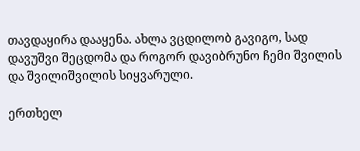თავდაყირა დააყენა. ახლა ვცდილობ გავიგო, სად დავუშვი შეცდომა და როგორ დავიბრუნო ჩემი შვილის და შვილიშვილის სიყვარული.

ერთხელ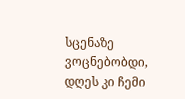სცენაზე ვოცნებობდი, დღეს კი ჩემი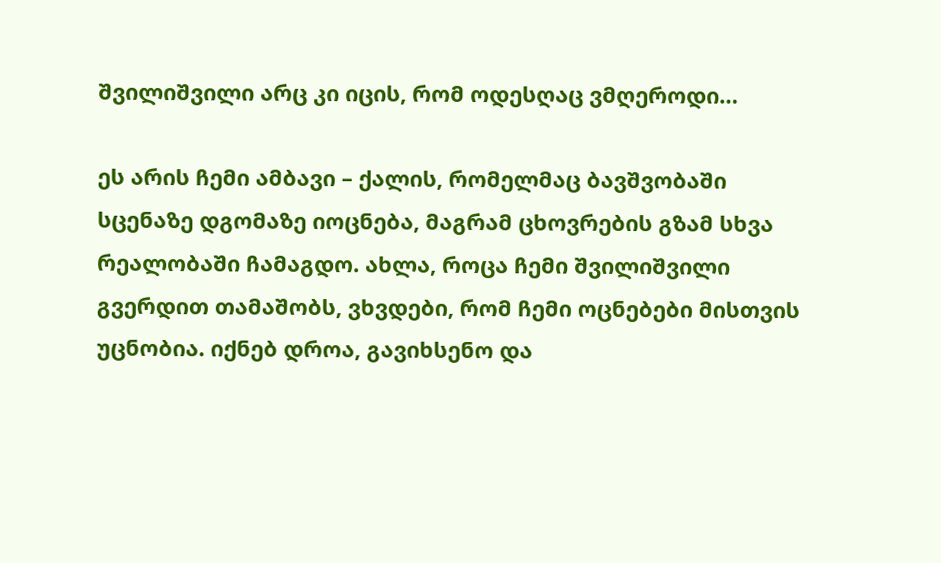შვილიშვილი არც კი იცის, რომ ოდესღაც ვმღეროდი…

ეს არის ჩემი ამბავი – ქალის, რომელმაც ბავშვობაში სცენაზე დგომაზე იოცნება, მაგრამ ცხოვრების გზამ სხვა რეალობაში ჩამაგდო. ახლა, როცა ჩემი შვილიშვილი გვერდით თამაშობს, ვხვდები, რომ ჩემი ოცნებები მისთვის უცნობია. იქნებ დროა, გავიხსენო და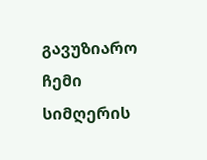გავუზიარო ჩემი სიმღერის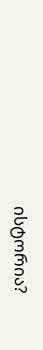ისტორია?